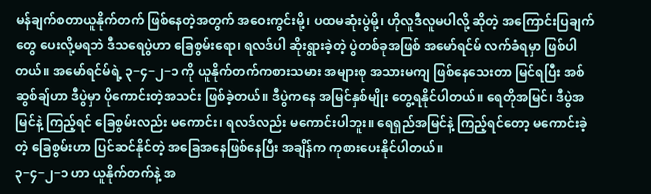မန်ချက်စတာယူနိုက်တက် ဖြစ်နေတဲ့အတွက် အဝေးကွင်းမို့၊ ပထမဆုံးပွဲမို့၊ ဟိုလူဒီလူမပါလို့ ဆိုတဲ့ အကြောင်းပြချက်တွေ ပေးလို့မရဘဲ ဒီသရေပွဲဟာ ခြေစွမ်းရော၊ ရလဒ်ပါ ဆိုးရွားခဲ့တဲ့ ပွဲတစ်ခုအဖြစ် အမော်ရင်မ် လက်ခံရမှာ ဖြစ်ပါတယ်။ အမော်ရင်မ်ရဲ့ ၃−၄−၂−၁ ကို ယူနိုက်တက်ကစားသမား အများစု အသားမကျ ဖြစ်နေသေးတာ မြင်ရပြီး အစ်ဆွစ်ချ်ဟာ ဒီပွဲမှာ ပိုကောင်းတဲ့အသင်း ဖြစ်ခဲ့တယ်။ ဒီပွဲကနေ အမြင်နှစ်မျိုး တွေ့ရနိုင်ပါတယ်။ ရေတိုအမြင်၊ ဒီပွဲအမြင်နဲ့ ကြည့်ရင် ခြေစွမ်းလည်း မကောင်း၊ ရလဒ်လည်း မကောင်းပါဘူး။ ရေရှည်အမြင်နဲ့ ကြည့်ရင်တော့ မကောင်းခဲ့တဲ့ ခြေစွမ်းဟာ ပြင်ဆင်နိုင်တဲ့ အခြေအနေဖြစ်နေပြီး အချိန်က ကုစားပေးနိုင်ပါတယ်။
၃−၄−၂−၁ ဟာ ယူနိုက်တက်နဲ့ အ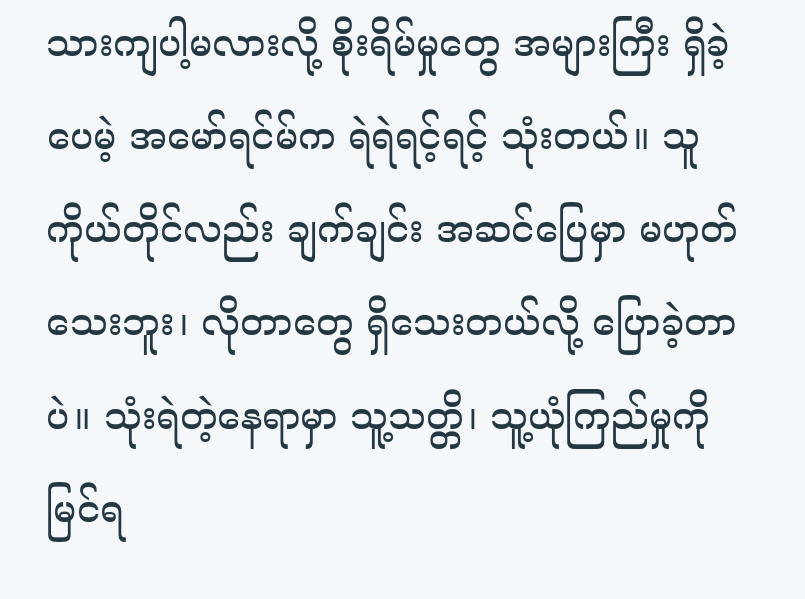သားကျပါ့မလားလို့ စိုးရိမ်မှုတွေ အများကြီး ရှိခဲ့ပေမဲ့ အမော်ရင်မ်က ရဲရဲရင့်ရင့် သုံးတယ်။ သူကိုယ်တိုင်လည်း ချက်ချင်း အဆင်ပြေမှာ မဟုတ်သေးဘူး၊ လိုတာတွေ ရှိသေးတယ်လို့ ပြောခဲ့တာပဲ။ သုံးရဲတဲ့နေရာမှာ သူ့သတ္တိ၊ သူ့ယုံကြည်မှုကို မြင်ရ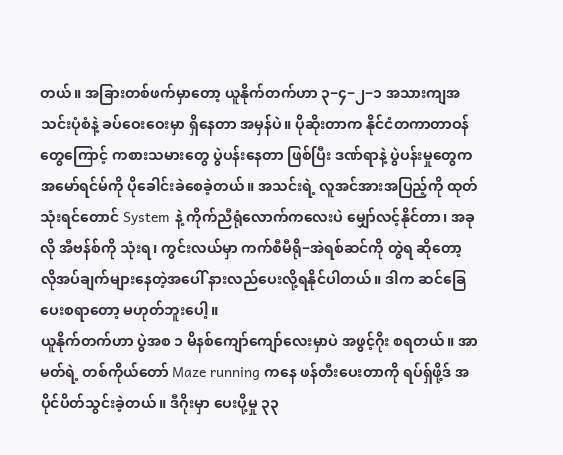တယ်။ အခြားတစ်ဖက်မှာတော့ ယူနိုက်တက်ဟာ ၃−၄−၂−၁ အသားကျအသင်းပုံစံနဲ့ ခပ်ဝေးဝေးမှာ ရှိနေတာ အမှန်ပဲ။ ပိုဆိုးတာက နိုင်ငံတကာတာဝန်တွေကြောင့် ကစားသမားတွေ ပွဲပန်းနေတာ ဖြစ်ပြီး ဒဏ်ရာနဲ့ ပွဲပန်းမှုတွေက အမော်ရင်မ်ကို ပိုခေါင်းခဲစေခဲ့တယ်။ အသင်းရဲ့ လူအင်အားအပြည့်ကို ထုတ်သုံးရင်တောင် System နဲ့ ကိုက်ညီရုံလောက်ကလေးပဲ မျှော်လင့်နိုင်တာ၊ အခုလို အီဗန်စ်ကို သုံးရ၊ ကွင်းလယ်မှာ ကက်စီမီရို−အဲရစ်ဆင်ကို တွဲရ ဆိုတော့ လိုအပ်ချက်များနေတဲ့အပေါ် နားလည်ပေးလို့ရနိုင်ပါတယ်။ ဒါက ဆင်ခြေပေးစရာတော့ မဟုတ်ဘူးပေါ့။
ယူနိုက်တက်ဟာ ပွဲအစ ၁ မိနစ်ကျော်ကျော်လေးမှာပဲ အဖွင့်ဂိုး စရတယ်။ အာမတ်ရဲ့ တစ်ကိုယ်တော် Maze running ကနေ ဖန်တီးပေးတာကို ရပ်ရှ်ဖို့ဒ် အပိုင်ပိတ်သွင်းခဲ့တယ်။ ဒီဂိုးမှာ ပေးပို့မှု ၃၃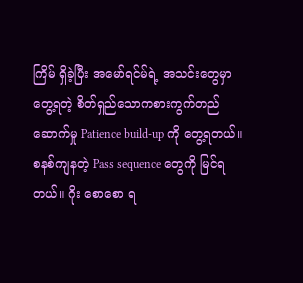ကြိမ် ရှိခဲ့ပြီး အမော်ရင်မ်ရဲ့ အသင်းတွေမှာ တွေ့ရတဲ့ စိတ်ရှည်သောကစားကွက်တည်ဆောက်မှု Patience build-up ကို တွေ့ရတယ်။ စနစ်ကျနတဲ့ Pass sequence တွေကို မြင်ရတယ်။ ဂိုး စောစော ရ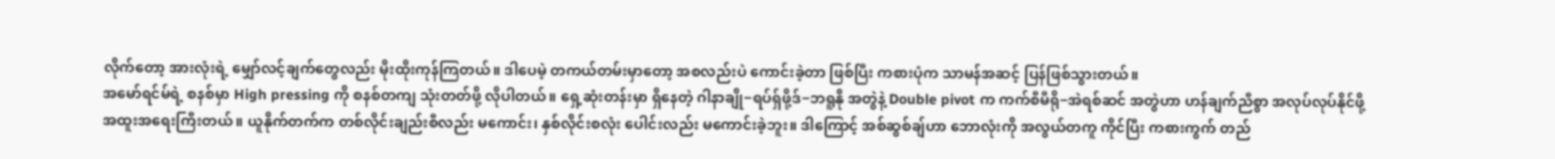လိုက်တော့ အားလုံးရဲ့ မျှော်လင့်ချက်တွေလည်း မိုးထိုးကုန်ကြတယ်။ ဒါပေမဲ့ တကယ်တမ်းမှာတော့ အစလည်းပဲ ကောင်းခဲ့တာ ဖြစ်ပြီး ကစားပုံက သာမန်အဆင့် ပြန်ဖြစ်သွားတယ်။
အမော်ရင်မ်ရဲ့ စနစ်မှာ High pressing ကို စနစ်တကျ သုံးတတ်ဖို့ လိုပါတယ်။ ရှေ့ဆုံးတန်းမှာ ရှိနေတဲ့ ဂါနာချို−ရပ်ရှ်ဖို့ဒ်−ဘရူနို အတွဲနဲ့ Double pivot က ကက်စီမီရို−အဲရစ်ဆင် အတွဲဟာ ဟန်ချက်ညီစွာ အလုပ်လုပ်နိုင်ဖို့ အထူးအရေးကြီးတယ်။ ယူနိုက်တက်က တစ်လိုင်းချည်းစီလည်း မကောင်း၊ နှစ်လိုင်းစလုံး ပေါင်းလည်း မကောင်းခဲ့ဘူး။ ဒါကြောင့် အစ်ဆွစ်ချ်ဟာ ဘောလုံးကို အလွယ်တကူ ကိုင်ပြီး ကစားကွက် တည်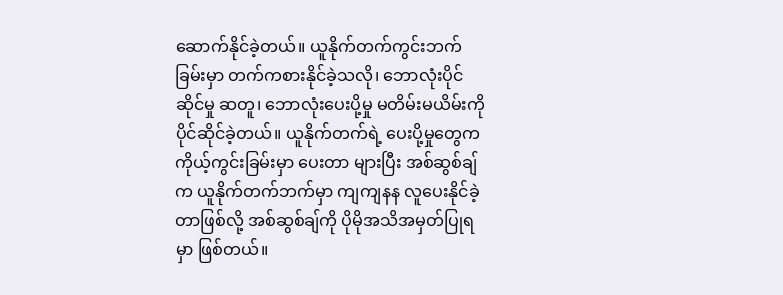ဆောက်နိုင်ခဲ့တယ်။ ယူနိုက်တက်ကွင်းဘက်ခြမ်းမှာ တက်ကစားနိုင်ခဲ့သလို၊ ဘောလုံးပိုင်ဆိုင်မှု ဆတူ၊ ဘောလုံးပေးပို့မှု မတိမ်းမယိမ်းကို ပိုင်ဆိုင်ခဲ့တယ်။ ယူနိုက်တက်ရဲ့ ပေးပို့မှုတွေက ကိုယ့်ကွင်းခြမ်းမှာ ပေးတာ များပြီး အစ်ဆွစ်ချ်က ယူနိုက်တက်ဘက်မှာ ကျကျနန လူပေးနိုင်ခဲ့တာဖြစ်လို့ အစ်ဆွစ်ချ်ကို ပိုမိုအသိအမှတ်ပြုရမှာ ဖြစ်တယ်။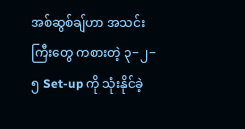အစ်ဆွစ်ချ်ဟာ အသင်းကြီးတွေ ကစားတဲ့ ၃−၂−၅ Set-up ကို သုံးနိုင်ခဲ့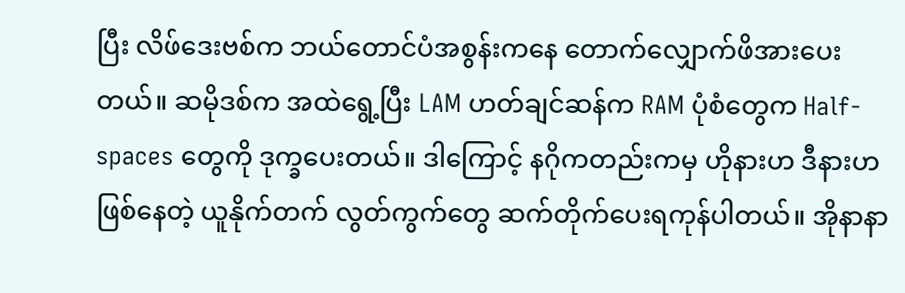ပြီး လိဖ်ဒေးဗစ်က ဘယ်တောင်ပံအစွန်းကနေ တောက်လျှောက်ဖိအားပေးတယ်။ ဆမိုဒစ်က အထဲရွေ့ပြီး LAM ဟတ်ချင်ဆန်က RAM ပုံစံတွေက Half-spaces တွေကို ဒုက္ခပေးတယ်။ ဒါကြောင့် နဂိုကတည်းကမှ ဟိုနားဟ ဒီနားဟ ဖြစ်နေတဲ့ ယူနိုက်တက် လွတ်ကွက်တွေ ဆက်တိုက်ပေးရကုန်ပါတယ်။ အိုနာနာ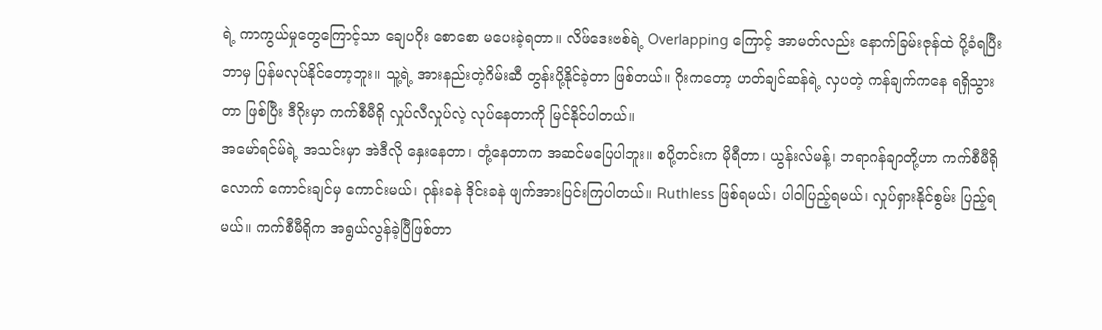ရဲ့ ကာကွယ်မှုတွေကြောင့်သာ ချေပဂိုး စောစော မပေးခဲ့ရတာ။ လိဖ်ဒေးဗစ်ရဲ့ Overlapping ကြောင့် အာမတ်လည်း နောက်ခြမ်းဇုန်ထဲ ပို့ခံရပြီး ဘာမှ ပြန်မလုပ်နိုင်တော့ဘူး။ သူ့ရဲ့ အားနည်းတဲ့ဂိမ်းဆီ တွန်းပို့နိုင်ခဲ့တာ ဖြစ်တယ်။ ဂိုးကတော့ ဟတ်ချင်ဆန်ရဲ့ လှပတဲ့ ကန်ချက်ကနေ ရရှိသွားတာ ဖြစ်ပြီး ဒီဂိုးမှာ ကက်စီမီရို လှုပ်လီလှုပ်လဲ့ လုပ်နေတာကို မြင်နိုင်ပါတယ်။
အမော်ရင်မ်ရဲ့ အသင်းမှာ အဲဒီလို နှေးနေတာ၊ တုံ့နေတာက အဆင်မပြေပါဘူး။ စပို့တင်းက မိုရီတာ၊ ယွန်းလ်မန့်၊ ဘရာဂန်ချာတို့ဟာ ကက်စီမီရိုလောက် ကောင်းချင်မှ ကောင်းမယ်၊ ဝုန်းခနဲ ဒိုင်းခနဲ ဖျက်အားပြင်းကြပါတယ်။ Ruthless ဖြစ်ရမယ်၊ ပါဝါပြည့်ရမယ်၊ လှုပ်ရှားနိုင်စွမ်း ပြည့်ရမယ်။ ကက်စီမီရိုက အရွယ်လွန်ခဲ့ပြီဖြစ်တာ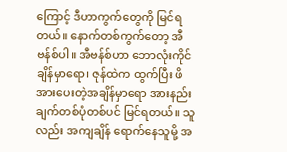ကြောင့် ဒီဟာကွက်တွေကို မြင်ရတယ်။ နောက်တစ်ကွက်တော့ အီဗန်စ်ပါ။ အီဗန်စ်ဟာ ဘောလုံးကိုင်ချိန်မှာရော၊ ဇုန်ထဲက ထွက်ပြီး ဖိအားပေးတဲ့အချိန်မှာရော အားနည်းချက်တစ်ပုံတစ်ပင် မြင်ရတယ်။ သူလည်း အကျချိန် ရောက်နေသူမို့ အ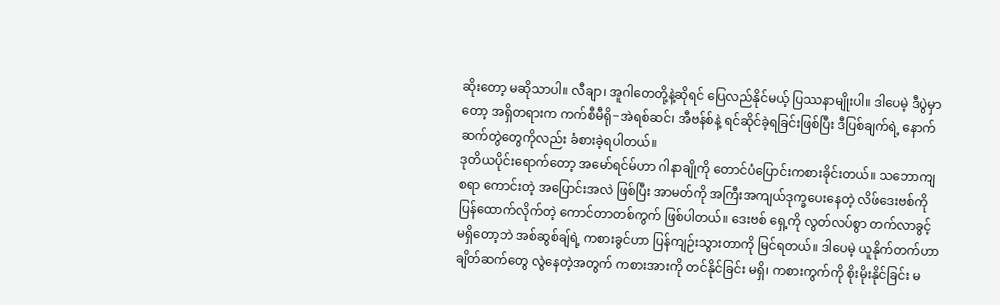ဆိုးတော့ မဆိုသာပါ။ လီချာ၊ အူဂါတေတို့နဲ့ဆိုရင် ပြေလည်နိုင်မယ့် ပြဿနာမျိုးပါ။ ဒါပေမဲ့ ဒီပွဲမှာတော့ အရှိတရားက ကက်စီမီရို−အဲရစ်ဆင်၊ အီဗန်စ်နဲ့ ရင်ဆိုင်ခဲ့ရခြင်းဖြစ်ပြီး ဒီပြစ်ချက်ရဲ့ နောက်ဆက်တွဲတွေကိုလည်း ခံစားခဲ့ရပါတယ်။
ဒုတိယပိုင်းရောက်တော့ အမော်ရင်မ်ဟာ ဂါနာချိုကို တောင်ပံပြောင်းကစားခိုင်းတယ်။ သဘောကျစရာ ကောင်းတဲ့ အပြောင်းအလဲ ဖြစ်ပြီး အာမတ်ကို အကြီးအကျယ်ဒုက္ခပေးနေတဲ့ လိဖ်ဒေးဗစ်ကို ပြန်ထောက်လိုက်တဲ့ ကောင်တာတစ်ကွက် ဖြစ်ပါတယ်။ ဒေးဗစ် ရှေ့ကို လွတ်လပ်စွာ တက်လာခွင့် မရှိတော့ဘဲ အစ်ဆွစ်ချ်ရဲ့ ကစားခွင်ဟာ ပြန်ကျဉ်းသွားတာကို မြင်ရတယ်။ ဒါပေမဲ့ ယူနိုက်တက်ဟာ ချိတ်ဆက်တွေ လွဲနေတဲ့အတွက် ကစားအားကို တင်နိုင်ခြင်း မရှိ၊ ကစားကွက်ကို စိုးမိုးနိုင်ခြင်း မ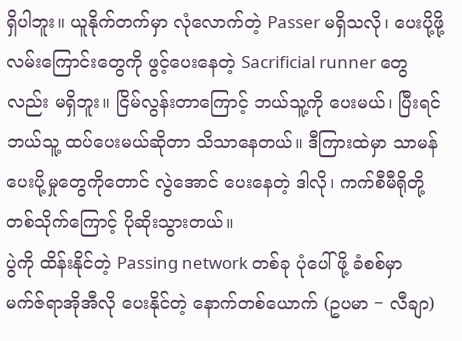ရှိပါဘူး။ ယူနိုက်တက်မှာ လုံလောက်တဲ့ Passer မရှိသလို၊ ပေးပို့ဖို့လမ်းကြောင်းတွေကို ဖွင့်ပေးနေတဲ့ Sacrificial runner တွေလည်း မရှိဘူး။ ငြိမ်လွန်းတာကြောင့် ဘယ်သူ့ကို ပေးမယ်၊ ပြီးရင် ဘယ်သူ့ ထပ်ပေးမယ်ဆိုတာ သိသာနေတယ်။ ဒီကြားထဲမှာ သာမန်ပေးပို့မှုတွေကိုတောင် လွဲအောင် ပေးနေတဲ့ ဒါလို၊ ကက်စီမီရိုတို့တစ်သိုက်ကြောင့် ပိုဆိုးသွားတယ်။
ပွဲကို ထိန်းနိုင်တဲ့ Passing network တစ်ခု ပုံပေါ်ဖို့ ခံစစ်မှာ မက်ဇ်ရာအိုအီလို ပေးနိုင်တဲ့ နောက်တစ်ယောက် (ဥပမာ − လီချာ)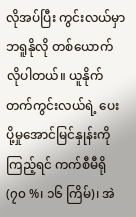လိုအပ်ပြီး ကွင်းလယ်မှာ ဘရူနိုလို တစ်ယောက် လိုပါတယ်။ ယူနိုက်တက်ကွင်းလယ်ရဲ့ ပေးပို့မှုအောင်မြင်နှုန်းကို ကြည့်ရင် ကက်စီမီရို (၇၀ %၊ ၁၆ ကြိမ်)၊ အဲ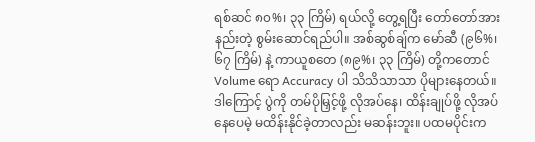ရစ်ဆင် ၈၀%၊ ၃၃ ကြိမ်) ရယ်လို့ တွေ့ရပြီး တော်တော်အားနည်းတဲ့ စွမ်းဆောင်ရည်ပါ။ အစ်ဆွစ်ချ်က မော်ဆီ (၉၆%၊ ၆၇ ကြိမ်) နဲ့ ကာယူစတေ (၈၉%၊ ၃၃ ကြိမ်) တို့ကတောင် Volume ရော Accuracy ပါ သိသိသာသာ ပိုများနေတယ်။ ဒါကြောင့် ပွဲကို တမ်ပိုမြှင့်ဖို့ လိုအပ်နေ၊ ထိန်းချုပ်ဖို့ လိုအပ်နေပေမဲ့ မထိန်းနိုင်ခဲ့တာလည်း မဆန်းဘူး။ ပထမပိုင်းက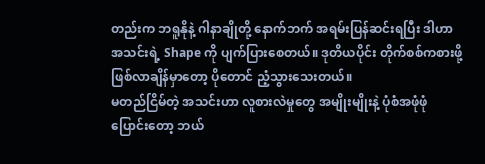တည်းက ဘရူနိုနဲ့ ဂါနာချိုတို့ နောက်ဘက် အရမ်းပြန်ဆင်းရပြီး ဒါဟာ အသင်းရဲ့ Shape ကို ပျက်ပြားစေတယ်။ ဒုတိယပိုင်း တိုက်စစ်ကစားဖို့ ဖြစ်လာချိန်မှာတော့ ပိုတောင် ညံ့သွားသေးတယ်။
မတည်ငြိမ်တဲ့ အသင်းဟာ လူစားလဲမှုတွေ အမျိုးမျိုးနဲ့ ပုံစံအဖုံဖုံ ပြောင်းတော့ ဘယ်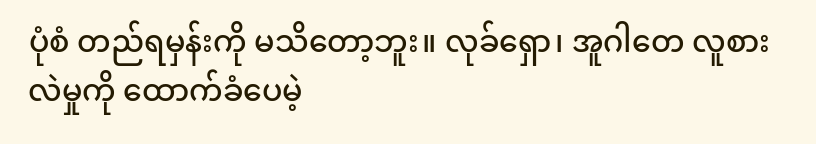ပုံစံ တည်ရမှန်းကို မသိတော့ဘူး။ လုခ်ရှော၊ အူဂါတေ လူစားလဲမှုကို ထောက်ခံပေမဲ့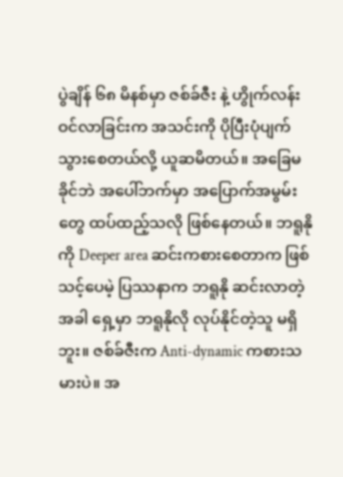ပွဲချိန် ၆၈ မိနစ်မှာ ဇစ်ခ်ဇီး နဲ့ ဟွိုက်လန်း ဝင်လာခြင်းက အသင်းကို ပိုပြီးပုံပျက်သွားစေတယ်လို့ ယူဆမိတယ်။ အခြေမခိုင်ဘဲ အပေါ်ဘက်မှာ အပြောက်အမွမ်းတွေ ထပ်ထည့်သလို ဖြစ်နေတယ်။ ဘရူနိုကို Deeper area ဆင်းကစားစေတာက ဖြစ်သင့်ပေမဲ့ ပြဿနာက ဘရူနို ဆင်းလာတဲ့အခါ ရှေ့မှာ ဘရူနိုလို လုပ်နိုင်တဲ့သူ မရှိဘူး။ ဇစ်ခ်ဇီးက Anti-dynamic ကစားသမားပဲ။ အ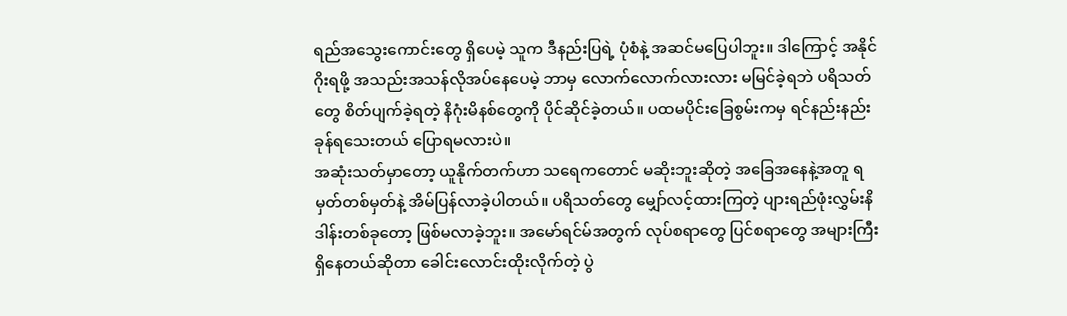ရည်အသွေးကောင်းတွေ ရှိပေမဲ့ သူက ဒီနည်းပြရဲ့ ပုံစံနဲ့ အဆင်မပြေပါဘူး။ ဒါကြောင့် အနိုင်ဂိုးရဖို့ အသည်းအသန်လိုအပ်နေပေမဲ့ ဘာမှ လောက်လောက်လားလား မမြင်ခဲ့ရဘဲ ပရိသတ်တွေ စိတ်ပျက်ခဲ့ရတဲ့ နိဂုံးမိနစ်တွေကို ပိုင်ဆိုင်ခဲ့တယ်။ ပထမပိုင်းခြေစွမ်းကမှ ရင်နည်းနည်းခုန်ရသေးတယ် ပြောရမလားပဲ။
အဆုံးသတ်မှာတော့ ယူနိုက်တက်ဟာ သရေကတောင် မဆိုးဘူးဆိုတဲ့ အခြေအနေနဲ့အတူ ရမှတ်တစ်မှတ်နဲ့ အိမ်ပြန်လာခဲ့ပါတယ်။ ပရိသတ်တွေ မျှော်လင့်ထားကြတဲ့ ပျားရည်ဖုံးလွှမ်းနိဒါန်းတစ်ခုတော့ ဖြစ်မလာခဲ့ဘူး။ အမော်ရင်မ်အတွက် လုပ်စရာတွေ ပြင်စရာတွေ အများကြီး ရှိနေတယ်ဆိုတာ ခေါင်းလောင်းထိုးလိုက်တဲ့ ပွဲ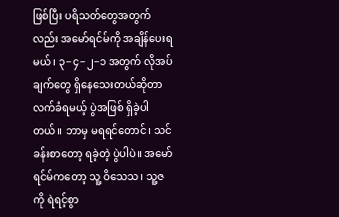ဖြစ်ပြီး ပရိသတ်တွေအတွက်လည်း အမော်ရင်မ်ကို အချိန်ပေးရမယ်၊ ၃−၄−၂−၁ အတွက် လိုအပ်ချက်တွေ ရှိနေသေးတယ်ဆိုတာ လက်ခံရမယ့် ပွဲအဖြစ် ရှိခဲ့ပါတယ်။ ဘာမှ မရရင်တောင်၊ သင်ခန်းစာတော့ ရခဲ့တဲ့ ပွဲပါပဲ။ အမော်ရင်မ်ကတော့ သူ့ ဝိသေသ၊ သူ့ဇ ကို ရဲရင့်စွာ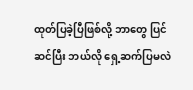ထုတ်ပြခဲ့ပြီဖြစ်လို့ ဘာတွေ ပြင်ဆင်ပြီး ဘယ်လို ရှေ့ဆက်ပြမလဲ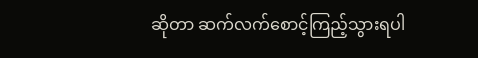ဆိုတာ ဆက်လက်စောင့်ကြည့်သွားရပါ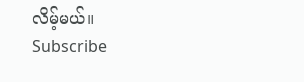လိမ့်မယ်။
Subscribe